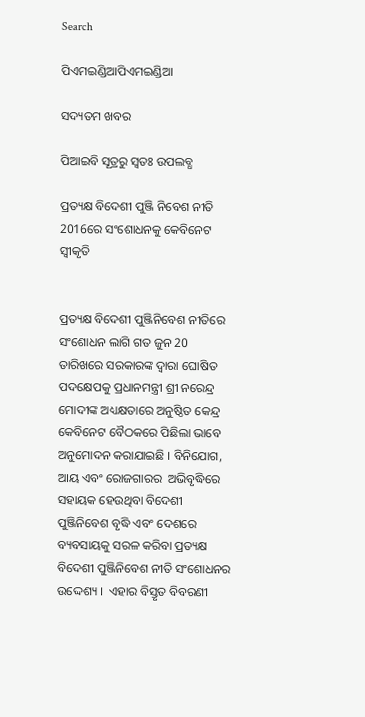Search

ପିଏମଇଣ୍ଡିଆପିଏମଇଣ୍ଡିଆ

ସଦ୍ୟତମ ଖବର

ପିଆଇବି ସୂତ୍ରରୁ ସ୍ବତଃ ଉପଲବ୍ଧ

ପ୍ରତ୍ୟକ୍ଷ ବିଦେଶୀ ପୁଞ୍ଜି ନିବେଶ ନୀତି 2016ରେ ସଂଶୋଧନକୁ କେବିନେଟ ସ୍ୱୀକୃତି


ପ୍ରତ୍ୟକ୍ଷ ବିଦେଶୀ ପୁଞ୍ଜିନିବେଶ ନୀତିରେ ସଂଶୋଧନ ଲାଗି ଗତ ଜୁନ 20 ତାରିଖରେ ସରକାରଙ୍କ ଦ୍ୱାରା ଘୋଷିତ ପଦକ୍ଷେପକୁ ପ୍ରଧାନମନ୍ତ୍ରୀ ଶ୍ରୀ ନରେନ୍ଦ୍ର ମୋଦୀଙ୍କ ଅଧ୍ୟକ୍ଷତାରେ ଅନୁଷ୍ଠିତ କେନ୍ଦ୍ର କେବିନେଟ ବୈଠକରେ ପିଛିଲା ଭାବେ ଅନୁମୋଦନ କରାଯାଇଛି । ବିନିଯୋଗ, ଆୟ ଏବଂ ରୋଜଗାରର  ଅଭିବୃଦ୍ଧିରେ ସହାୟକ ହେଉଥିବା ବିଦେଶୀ ପୁଞ୍ଜିନିବେଶ ବୃଦ୍ଧି ଏବଂ ଦେଶରେ ବ୍ୟବସାୟକୁ ସରଳ କରିବା ପ୍ରତ୍ୟକ୍ଷ ବିଦେଶୀ ପୁଞ୍ଜିନିବେଶ ନୀତି ସଂଶୋଧନର ଉଦ୍ଦେଶ୍ୟ ।  ଏହାର ବିସ୍ତୃତ ବିବରଣୀ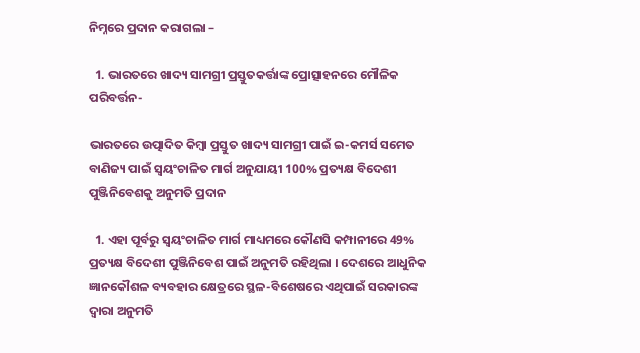ନିମ୍ନରେ ପ୍ରଦାନ କରାଗଲା –

  1. ଭାରତରେ ଖାଦ୍ୟ ସାମଗ୍ରୀ ପ୍ରସ୍ତୁତକର୍ତ୍ତାଙ୍କ ପ୍ରୋତ୍ସାହନରେ ମୌଳିକ ପରିବର୍ତ୍ତନ-

ଭାରତରେ ଉତ୍ପାଦିତ କିମ୍ବା ପ୍ରସ୍ତୁତ ଖାଦ୍ୟ ସାମଗ୍ରୀ ପାଇଁ ଇ-କମର୍ସ ସମେତ ବାଣିଜ୍ୟ ପାଇଁ ସ୍ୱୟଂଚାଳିତ ମାର୍ଗ ଅନୁଯାୟୀ 100% ପ୍ରତ୍ୟକ୍ଷ ବିଦେଶୀ ପୁଞ୍ଜିନିବେଶକୁ ଅନୁମତି ପ୍ରଦାନ

  1. ଏହା ପୂର୍ବରୁ ସ୍ୱୟଂଚାଳିତ ମାର୍ଗ ମାଧ୍ୟମରେ କୌଣସି କମ୍ପାନୀରେ 49% ପ୍ରତ୍ୟକ୍ଷ ବିଦେଶୀ ପୁଞ୍ଜିନିବେଶ ପାଇଁ ଅନୁମତି ରହିଥିଲା । ଦେଶରେ ଆଧୁନିକ ଜ୍ଞାନକୌଶଳ ବ୍ୟବହାର କ୍ଷେତ୍ରରେ ସ୍ଥଳ-ବିଶେଷରେ ଏଥିପାଇଁ ସରକାରଙ୍କ ଦ୍ୱାରା ଅନୁମତି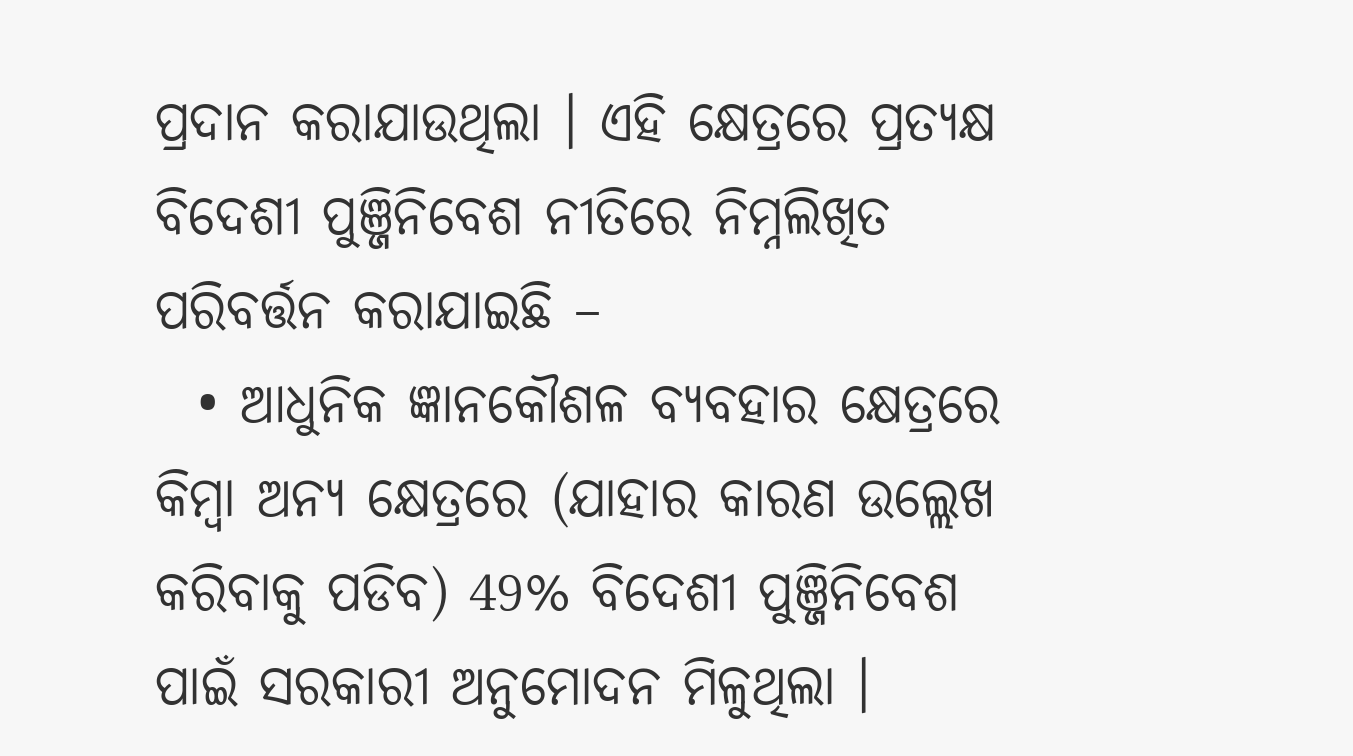ପ୍ରଦାନ କରାଯାଉଥିଲା । ଏହି କ୍ଷେତ୍ରରେ ପ୍ରତ୍ୟକ୍ଷ ବିଦେଶୀ ପୁଞ୍ଜିନିବେଶ ନୀତିରେ ନିମ୍ନଲିଖିତ ପରିବର୍ତ୍ତନ କରାଯାଇଛି –
  • ଆଧୁନିକ ଜ୍ଞାନକୌଶଳ ବ୍ୟବହାର କ୍ଷେତ୍ରରେ କିମ୍ବା ଅନ୍ୟ କ୍ଷେତ୍ରରେ (ଯାହାର କାରଣ ଉଲ୍ଲେଖ କରିବାକୁ ପଡିବ) 49% ବିଦେଶୀ ପୁଞ୍ଜିନିବେଶ ପାଇଁ ସରକାରୀ ଅନୁମୋଦନ ମିଳୁଥିଲା ।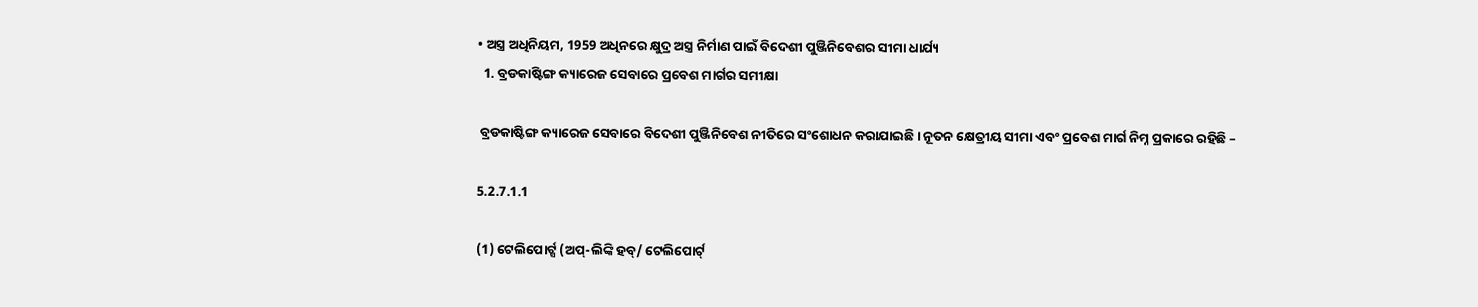• ଅସ୍ତ୍ର ଅଧିନିୟମ, 1959 ଅଧିନରେ କ୍ଷୁଦ୍ର ଅସ୍ତ୍ର ନିର୍ମାଣ ପାଇଁ ବିଦେଶୀ ପୁଞ୍ଜିନିବେଶର ସୀମା ଧାର୍ଯ୍ୟ
  1. ବ୍ରଡକାଷ୍ଟିଙ୍ଗ କ୍ୟାରେଜ ସେବାରେ ପ୍ରବେଶ ମାର୍ଗର ସମୀକ୍ଷା

 ବ୍ରଡକାଷ୍ଟିଙ୍ଗ କ୍ୟାରେଜ ସେବାରେ ବିଦେଶୀ ପୁଞ୍ଜିନିବେଶ ନୀତିରେ ସଂଶୋଧନ କରାଯାଇଛି । ନୂତନ କ୍ଷେତ୍ରୀୟ ସୀମା ଏବଂ ପ୍ରବେଶ ମାର୍ଗ ନିମ୍ନ ପ୍ରକାରେ ରହିଛି –

5.2.7.1.1

(1) ଟେଲିପୋର୍ଟ୍ସ (ଅପ୍-ଲିଙ୍କି ହବ୍/ ଟେଲିପୋର୍ଟ୍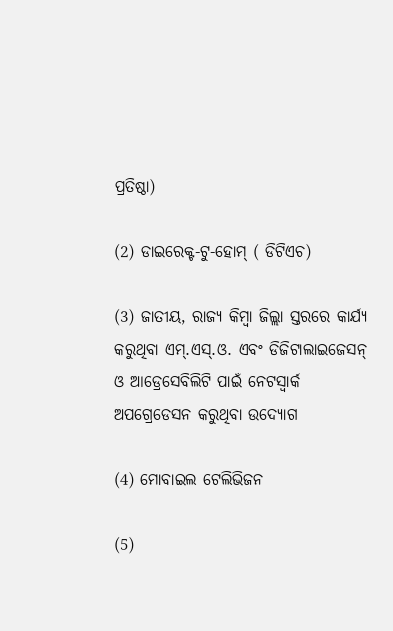ପ୍ରତିଷ୍ଠା)

(2) ଡାଇରେକ୍ଟ-ଟୁ-ହୋମ୍ ( ଡିଟିଏଚ)

(3) ଜାତୀୟ, ରାଜ୍ୟ କିମ୍ବା ଜିଲ୍ଲା ସ୍ତରରେ କାର୍ଯ୍ୟ କରୁଥିବା ଏମ୍.ଏସ୍.ଓ. ଏବଂ ଡିଜିଟାଲାଇଜେସନ୍ ଓ ଆଡ୍ରେସେବିଲିଟି ପାଇଁ ନେଟସ୍ୱାର୍କ ଅପଗ୍ରେଡେସନ କରୁଥିବା ଉଦ୍ୟୋଗ

(4) ମୋବାଇଲ ଟେଲିଭିଜନ

(5)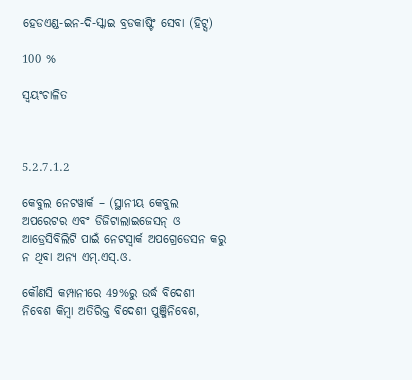ହେଡଏଣ୍ଡ-ଇନ-ଦି-ସ୍କାଇ ବ୍ରଡକାଷ୍ଟିଂ ସେବା (ହିଟ୍ସ)

100 %

ସ୍ୱୟଂଚାଳିତ



5.2.7.1.2

କେବୁଲ ନେଟୱାର୍କ – (ସ୍ଥାନୀୟ କେବୁଲ ଅପରେଟର ଏବଂ ଡିଜିଟାଲାଇଜେସନ୍ ଓ ଆଡ୍ରେସିବିଲିଟି ପାଇଁ ନେଟସ୍ୱାର୍କ ଅପଗ୍ରେଡେସନ କରୁ ନ ଥିବା ଅନ୍ୟ ଏମ୍.ଏସ୍.ଓ.

କୌଣସି କମ୍ପାନୀରେ 49%ରୁ ଉର୍ଦ୍ଧ ବିଦେଶୀ ନିବେଶ କିମ୍ବା ଅତିରିକ୍ତ ବିଦେଶୀ ପୁଞ୍ଜିନିବେଶ,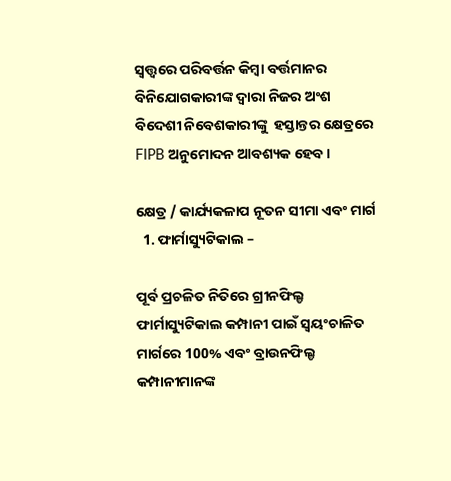ସ୍ୱତ୍ତ୍ୱରେ ପରିବର୍ତ୍ତନ କିମ୍ବା ବର୍ତ୍ତମାନର ବିନିଯୋଗକାରୀଙ୍କ ଦ୍ୱାରା ନିଜର ଅଂଶ ବିଦେଶୀ ନିବେଶକାରୀଙ୍କୁ  ହସ୍ତାନ୍ତର କ୍ଷେତ୍ରରେ FIPB ଅନୁମୋଦନ ଆବଶ୍ୟକ ହେବ ।

କ୍ଷେତ୍ର / କାର୍ଯ୍ୟକଳାପ ନୂତନ ସୀମା ଏବଂ ମାର୍ଗ
  1. ଫାର୍ମାସ୍ୟୁଟିକାଲ –

ପୂର୍ବ ପ୍ରଚଳିତ ନିତିରେ ଗ୍ରୀନଫିଲ୍ଡ ଫାର୍ମାସ୍ୟୁଟିକାଲ କମ୍ପାନୀ ପାଇଁ ସ୍ୱୟଂଚାଳିତ ମାର୍ଗରେ 100% ଏବଂ ବ୍ରାଉନଫିଲ୍ଡ କମ୍ପାନୀମାନଙ୍କ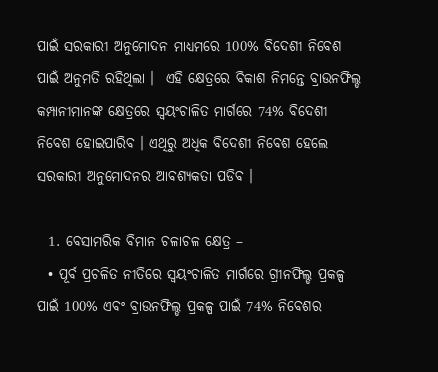ପାଇଁ ସରକାରୀ ଅନୁମୋଦନ ମାଧ୍ୟମରେ 100% ବିଦେଶୀ ନିବେଶ ପାଇଁ ଅନୁମତି ରହିଥିଲା ।  ଏହି କ୍ଷେତ୍ରରେ ବିକାଶ ନିମନ୍ତେ ବ୍ରାଉନଫିଲ୍ଡ କମ୍ପାନୀମାନଙ୍କ କ୍ଷେତ୍ରରେ ସ୍ୱୟଂଚାଳିତ ମାର୍ଗରେ 74% ବିଦେଶୀ ନିବେଶ ହୋଇପାରିବ । ଏଥିରୁ ଅଧିକ ବିଦେଶୀ ନିବେଶ ହେଲେ ସରକାରୀ ଅନୁମୋଦନର ଆବଶ୍ୟକତା ପଡିବ ।

  1. ବେସାମରିକ ବିମାନ ଚଳାଚଳ କ୍ଷେତ୍ର –
  • ପୂର୍ବ ପ୍ରଚଳିତ ନୀତିରେ ସ୍ୱୟଂଚାଳିତ ମାର୍ଗରେ ଗ୍ରୀନଫିଲ୍ଡ ପ୍ରକଳ୍ପ ପାଇଁ 100% ଏବଂ ବ୍ରାଉନଫିଲ୍ଡ ପ୍ରକଳ୍ପ ପାଇଁ 74% ନିବେଶର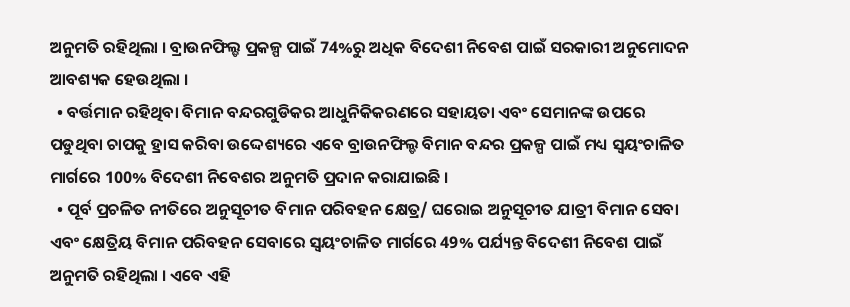ଅନୁମତି ରହିଥିଲା । ବ୍ରାଉନଫିଲ୍ଡ ପ୍ରକଳ୍ପ ପାଇଁ 74%ରୁ ଅଧିକ ବିଦେଶୀ ନିବେଶ ପାଇଁ ସରକାରୀ ଅନୁମୋଦନ ଆବଶ୍ୟକ ହେଉଥିଲା ।
  • ବର୍ତ୍ତମାନ ରହିଥିବା ବିମାନ ବନ୍ଦରଗୁଡିକର ଆଧୁନିକିକରଣରେ ସହାୟତା ଏବଂ ସେମାନଙ୍କ ଉପରେ ପଡୁଥିବା ଚାପକୁ ହ୍ରାସ କରିବା ଉଦ୍ଦେଶ୍ୟରେ ଏବେ ବ୍ରାଉନଫିଲ୍ଡ ବିମାନ ବନ୍ଦର ପ୍ରକଳ୍ପ ପାଇଁ ମଧ୍ୟ ସ୍ୱୟଂଚାଳିତ ମାର୍ଗରେ 100% ବିଦେଶୀ ନିବେଶର ଅନୁମତି ପ୍ରଦାନ କରାଯାଇଛି ।
  • ପୂର୍ବ ପ୍ରଚଳିତ ନୀତିରେ ଅନୁସୂଚୀତ ବିମାନ ପରିବହନ କ୍ଷେତ୍ର/ ଘରୋଇ ଅନୁସୂଚୀତ ଯାତ୍ରୀ ବିମାନ ସେବା ଏବଂ କ୍ଷେତ୍ରିୟ ବିମାନ ପରିବହନ ସେବାରେ ସ୍ୱୟଂଚାଳିତ ମାର୍ଗରେ 49% ପର୍ଯ୍ୟନ୍ତ ବିଦେଶୀ ନିବେଶ ପାଇଁ ଅନୁମତି ରହିଥିଲା । ଏବେ ଏହି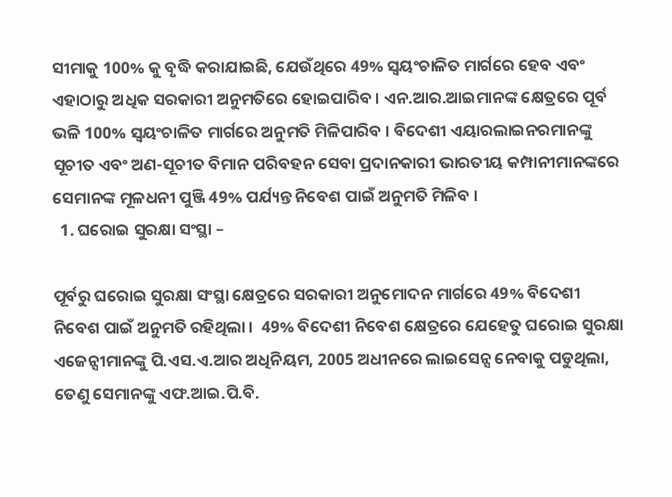ସୀମାକୁ 100% କୁ ବୃଦ୍ଧି କରାଯାଇଛି, ଯେଉଁଥିରେ 49% ସ୍ୱୟଂଚାଳିତ ମାର୍ଗରେ ହେବ ଏବଂ ଏହାଠାରୁ ଅଧିକ ସରକାରୀ ଅନୁମତିରେ ହୋଇପାରିବ । ଏନ.ଆର.ଆଇମାନଙ୍କ କ୍ଷେତ୍ରରେ ପୂର୍ବ ଭଳି 100% ସ୍ୱୟଂଚାଳିତ ମାର୍ଗରେ ଅନୁମତି ମିଳିପାରିବ । ବିଦେଶୀ ଏୟାରଲାଇନରମାନଙ୍କୁ ସୂଚୀତ ଏବଂ ଅଣ-ସୂଚୀତ ବିମାନ ପରିବହନ ସେବା ପ୍ରଦାନକାରୀ ଭାରତୀୟ କମ୍ପାନୀମାନଙ୍କରେ ସେମାନଙ୍କ ମୂଳଧନୀ ପୁଞ୍ଜି 49% ପର୍ଯ୍ୟନ୍ତ ନିବେଶ ପାଇଁ ଅନୁମତି ମିଳିବ ।
  1. ଘରୋଇ ସୁରକ୍ଷା ସଂସ୍ଥା –

ପୂର୍ବରୁ ଘରୋଇ ସୁରକ୍ଷା ସଂସ୍ଥା କ୍ଷେତ୍ରରେ ସରକାରୀ ଅନୁମୋଦନ ମାର୍ଗରେ 49% ବିଦେଶୀ ନିବେଶ ପାଇଁ ଅନୁମତି ରହିଥିଲା ।  49% ବିଦେଶୀ ନିବେଶ କ୍ଷେତ୍ରରେ ଯେହେତୁ ଘରୋଇ ସୁରକ୍ଷା ଏଜେନ୍ସୀମାନଙ୍କୁ ପି.ଏସ.ଏ.ଆର ଅଧିନିୟମ, 2005 ଅଧୀନରେ ଲାଇସେନ୍ସ ନେବାକୁ ପଡୁଥିଲା, ତେଣୁ ସେମାନଙ୍କୁ ଏଫ.ଆଇ.ପି.ବି.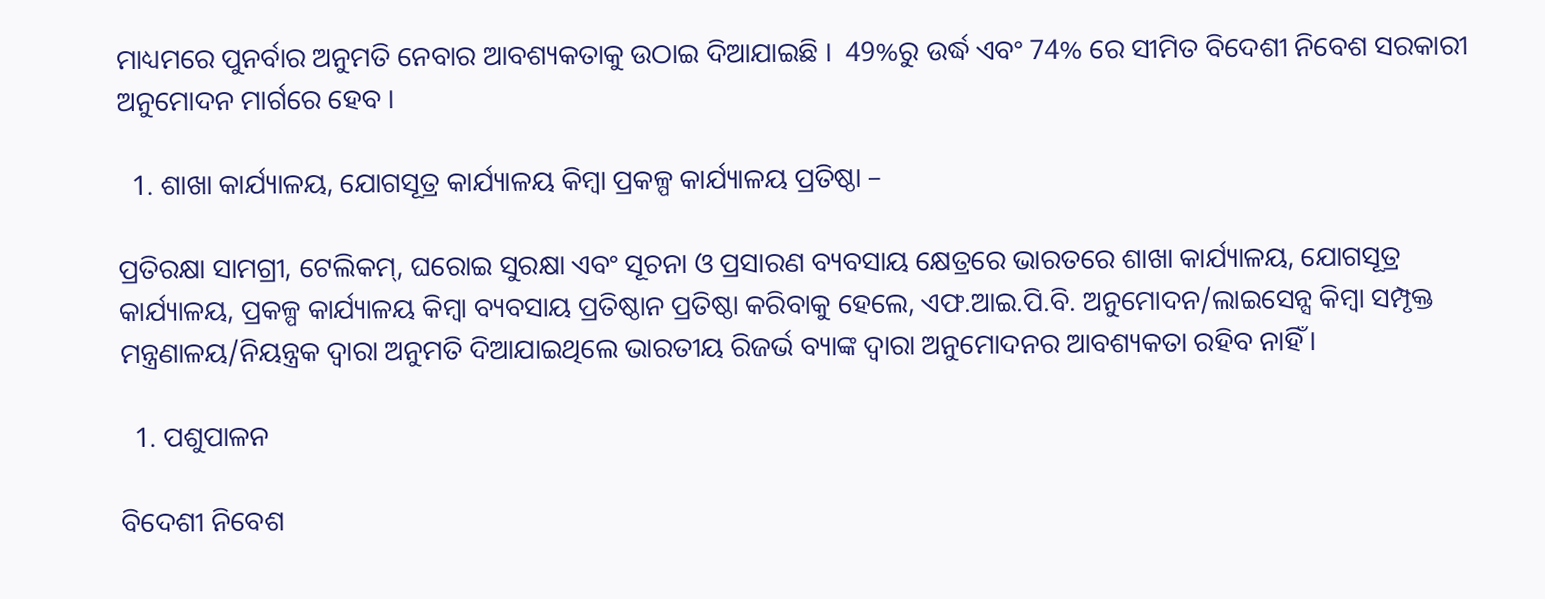ମାଧ୍ୟମରେ ପୁନର୍ବାର ଅନୁମତି ନେବାର ଆବଶ୍ୟକତାକୁ ଉଠାଇ ଦିଆଯାଇଛି ।  49%ରୁ ଉର୍ଦ୍ଧ ଏବଂ 74% ରେ ସୀମିତ ବିଦେଶୀ ନିବେଶ ସରକାରୀ ଅନୁମୋଦନ ମାର୍ଗରେ ହେବ ।

  1. ଶାଖା କାର୍ଯ୍ୟାଳୟ, ଯୋଗସୂତ୍ର କାର୍ଯ୍ୟାଳୟ କିମ୍ବା ପ୍ରକଳ୍ପ କାର୍ଯ୍ୟାଳୟ ପ୍ରତିଷ୍ଠା –

ପ୍ରତିରକ୍ଷା ସାମଗ୍ରୀ, ଟେଲିକମ୍, ଘରୋଇ ସୁରକ୍ଷା ଏବଂ ସୂଚନା ଓ ପ୍ରସାରଣ ବ୍ୟବସାୟ କ୍ଷେତ୍ରରେ ଭାରତରେ ଶାଖା କାର୍ଯ୍ୟାଳୟ, ଯୋଗସୂତ୍ର କାର୍ଯ୍ୟାଳୟ, ପ୍ରକଳ୍ପ କାର୍ଯ୍ୟାଳୟ କିମ୍ବା ବ୍ୟବସାୟ ପ୍ରତିଷ୍ଠାନ ପ୍ରତିଷ୍ଠା କରିବାକୁ ହେଲେ, ଏଫ.ଆଇ.ପି.ବି. ଅନୁମୋଦନ/ଲାଇସେନ୍ସ କିମ୍ବା ସମ୍ପୃକ୍ତ ମନ୍ତ୍ରଣାଳୟ/ନିୟନ୍ତ୍ରକ ଦ୍ୱାରା ଅନୁମତି ଦିଆଯାଇଥିଲେ ଭାରତୀୟ ରିଜର୍ଭ ବ୍ୟାଙ୍କ ଦ୍ୱାରା ଅନୁମୋଦନର ଆବଶ୍ୟକତା ରହିବ ନାହିଁ ।

  1. ପଶୁପାଳନ

ବିଦେଶୀ ନିବେଶ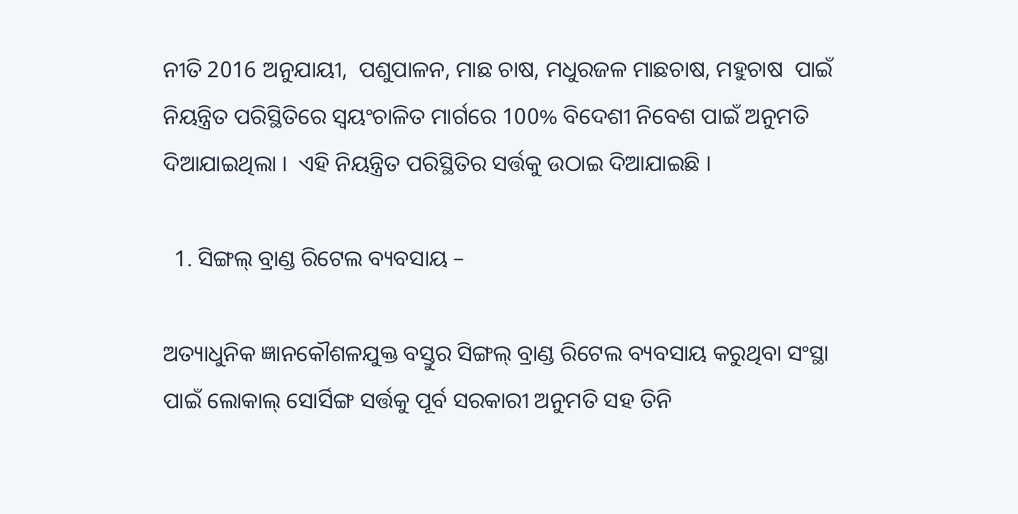ନୀତି 2016 ଅନୁଯାୟୀ,  ପଶୁପାଳନ, ମାଛ ଚାଷ, ମଧୁରଜଳ ମାଛଚାଷ, ମହୁଚାଷ  ପାଇଁ ନିୟନ୍ତ୍ରିତ ପରିସ୍ଥିତିରେ ସ୍ୱୟଂଚାଳିତ ମାର୍ଗରେ 100% ବିଦେଶୀ ନିବେଶ ପାଇଁ ଅନୁମତି ଦିଆଯାଇଥିଲା ।  ଏହି ନିୟନ୍ତ୍ରିତ ପରିସ୍ଥିତିର ସର୍ତ୍ତକୁ ଉଠାଇ ଦିଆଯାଇଛି ।

  1. ସିଙ୍ଗଲ୍ ବ୍ରାଣ୍ଡ ରିଟେଲ ବ୍ୟବସାୟ –

ଅତ୍ୟାଧୁନିକ ଜ୍ଞାନକୌଶଳଯୁକ୍ତ ବସ୍ତୁର ସିଙ୍ଗଲ୍ ବ୍ରାଣ୍ଡ ରିଟେଲ ବ୍ୟବସାୟ କରୁଥିବା ସଂସ୍ଥା ପାଇଁ ଲୋକାଲ୍ ସୋର୍ସିଙ୍ଗ ସର୍ତ୍ତକୁ ପୂର୍ବ ସରକାରୀ ଅନୁମତି ସହ ତିନି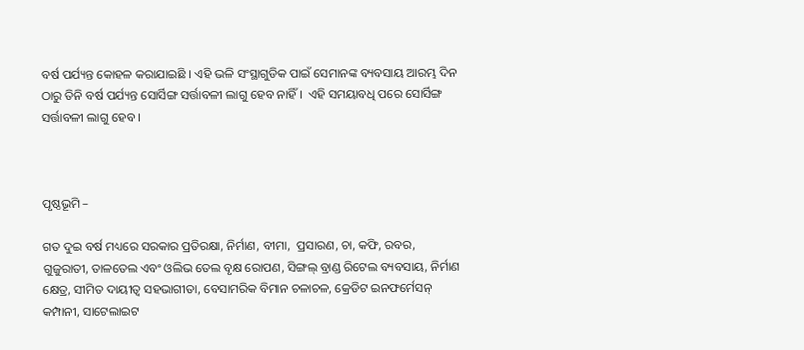ବର୍ଷ ପର୍ଯ୍ୟନ୍ତ କୋହଳ କରାଯାଇଛି । ଏହି ଭଳି ସଂସ୍ଥାଗୁଡିକ ପାଇଁ ସେମାନଙ୍କ ବ୍ୟବସାୟ ଆରମ୍ଭ ଦିନ ଠାରୁ ତିନି ବର୍ଷ ପର୍ଯ୍ୟନ୍ତ ସୋର୍ସିଙ୍ଗ ସର୍ତ୍ତାବଳୀ ଲାଗୁ ହେବ ନାହିଁ ।  ଏହି ସମୟାବଧି ପରେ ସୋର୍ସିଙ୍ଗ ସର୍ତ୍ତାବଳୀ ଲାଗୁ ହେବ ।



ପୃଷ୍ଠଭୂମି –

ଗତ ଦୁଇ ବର୍ଷ ମଧ୍ୟରେ ସରକାର ପ୍ରତିରକ୍ଷା, ନିର୍ମାଣ, ବୀମା,  ପ୍ରସାରଣ, ଚା, କଫି, ରବର, ଗୁଜୁରାତୀ, ତାଳତେଲ ଏବଂ ଓଲିଭ ତେଲ ବୃକ୍ଷ ରୋପଣ, ସିଙ୍ଗଲ୍ ବ୍ରାଣ୍ଡ ରିଟେଲ ବ୍ୟବସାୟ, ନିର୍ମାଣ କ୍ଷେତ୍ର, ସୀମିତ ଦାୟୀତ୍ୱ ସହଭାଗୀତା, ବେସାମରିକ ବିମାନ ଚଳାଚଳ, କ୍ରେଡିଟ ଇନଫର୍ମେସନ୍ କମ୍ପାନୀ, ସାଟେଲାଇଟ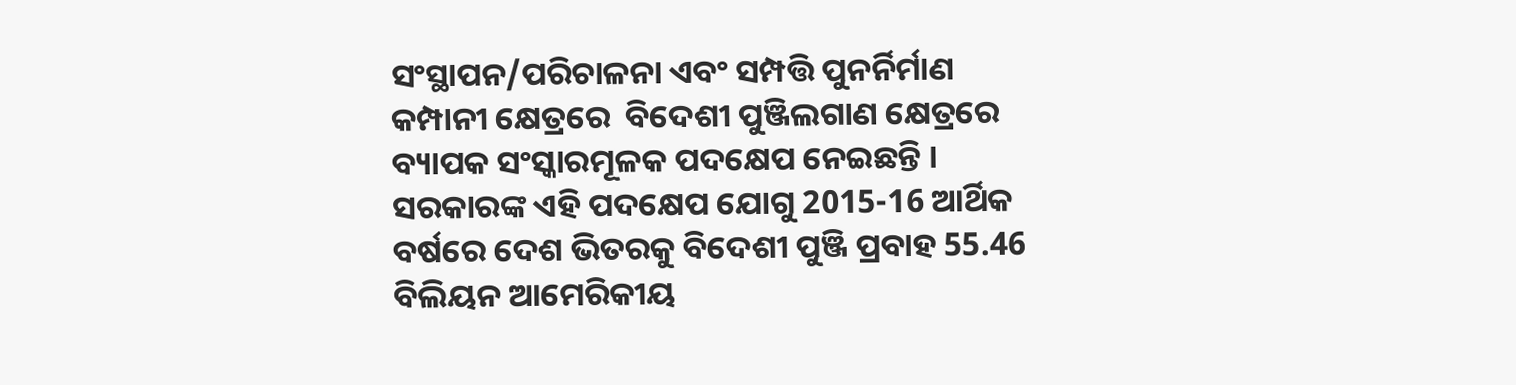ସଂସ୍ଥାପନ/ପରିଚାଳନା ଏବଂ ସମ୍ପତ୍ତି ପୁନର୍ନିର୍ମାଣ କମ୍ପାନୀ କ୍ଷେତ୍ରରେ  ବିଦେଶୀ ପୁଞ୍ଜିଲଗାଣ କ୍ଷେତ୍ରରେ ବ୍ୟାପକ ସଂସ୍କାରମୂଳକ ପଦକ୍ଷେପ ନେଇଛନ୍ତି ।  ସରକାରଙ୍କ ଏହି ପଦକ୍ଷେପ ଯୋଗୁ 2015-16 ଆର୍ଥିକ ବର୍ଷରେ ଦେଶ ଭିତରକୁ ବିଦେଶୀ ପୁଞ୍ଜି ପ୍ରବାହ 55.46 ବିଲିୟନ ଆମେରିକୀୟ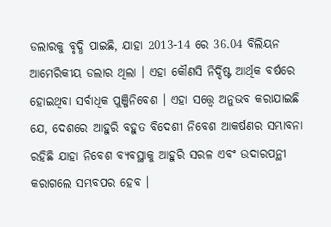ଡଲାରକୁ ବୃଦ୍ଧି ପାଇଛି, ଯାହା 2013-14 ରେ 36.04 ବିଲିୟନ ଆମେରିକୀୟ ଡଲାର ଥିଲା । ଏହା କୌଣସି ନିର୍ଦ୍ଦିଷ୍ଟ ଆର୍ଥିକ ବର୍ଷରେ ହୋଇଥିବା ସର୍ବାଧିକ ପୁଞ୍ଜିନିବେଶ । ଏହା ସତ୍ତ୍ୱେ ଅନୁଭବ କରାଯାଇଛି ଯେ, ଦେଶରେ ଆହୁରି ବହୁତ ବିଦେଶୀ ନିବେଶ ଆକର୍ଷଣର ସମ୍ଭାବନା ରହିଛି ଯାହା ନିବେଶ ବ୍ୟବସ୍ଥାକୁ ଆହୁରି ସରଳ ଏବଂ ଉଦାରପନ୍ଥୀ କରାଗଲେ ସମ୍ଭବପର ହେବ ।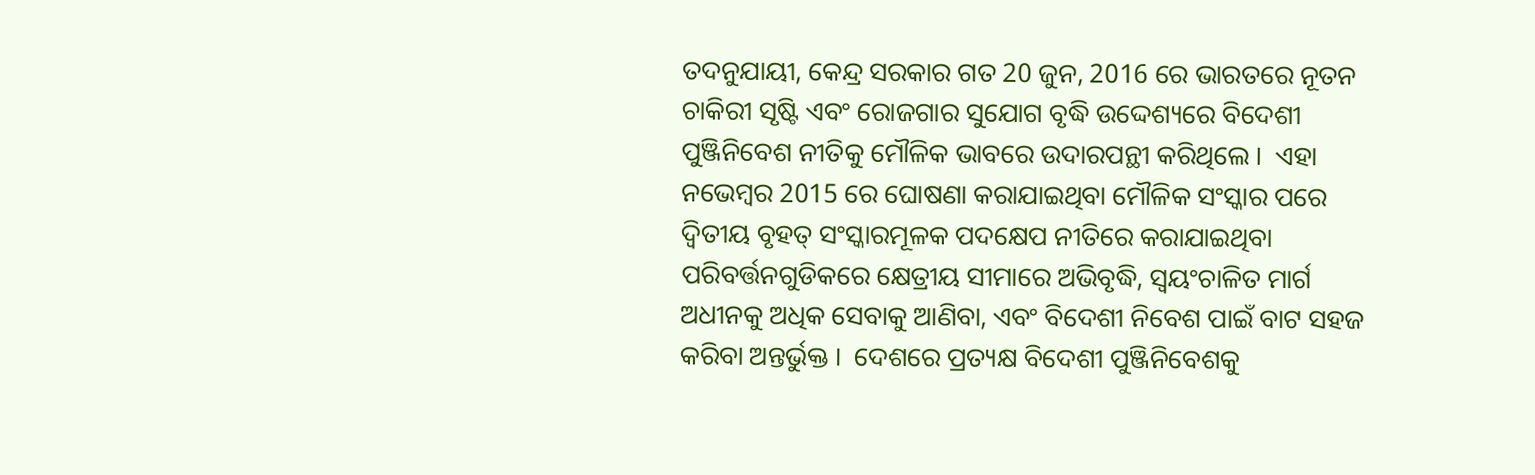ତଦନୁଯାୟୀ, କେନ୍ଦ୍ର ସରକାର ଗତ 20 ଜୁନ, 2016 ରେ ଭାରତରେ ନୂତନ ଚାକିରୀ ସୃଷ୍ଟି ଏବଂ ରୋଜଗାର ସୁଯୋଗ ବୃଦ୍ଧି ଉଦ୍ଦେଶ୍ୟରେ ବିଦେଶୀ ପୁଞ୍ଜିନିବେଶ ନୀତିକୁ ମୌଳିକ ଭାବରେ ଉଦାରପନ୍ଥୀ କରିଥିଲେ ।  ଏହା ନଭେମ୍ବର 2015 ରେ ଘୋଷଣା କରାଯାଇଥିବା ମୌଳିକ ସଂସ୍କାର ପରେ ଦ୍ୱିତୀୟ ବୃହତ୍ ସଂସ୍କାରମୂଳକ ପଦକ୍ଷେପ ନୀତିରେ କରାଯାଇଥିବା ପରିବର୍ତ୍ତନଗୁଡିକରେ କ୍ଷେତ୍ରୀୟ ସୀମାରେ ଅଭିବୃଦ୍ଧି, ସ୍ୱୟଂଚାଳିତ ମାର୍ଗ ଅଧୀନକୁ ଅଧିକ ସେବାକୁ ଆଣିବା, ଏବଂ ବିଦେଶୀ ନିବେଶ ପାଇଁ ବାଟ ସହଜ କରିବା ଅନ୍ତର୍ଭୁକ୍ତ ।  ଦେଶରେ ପ୍ରତ୍ୟକ୍ଷ ବିଦେଶୀ ପୁଞ୍ଜିନିବେଶକୁ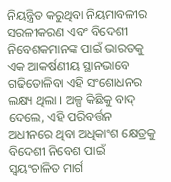ନିୟନ୍ତ୍ରିତ କରୁଥିବା ନିୟମାବଳୀର ସରଳୀକରଣ ଏବଂ ବିଦେଶୀ ନିବେଶକମାନଙ୍କ ପାଇଁ ଭାରତକୁ ଏକ ଆକର୍ଷଣୀୟ ସ୍ଥାନଭାବେ ଗଢିତୋଳିବା ଏହି ସଂଶୋଧନର ଲକ୍ଷ୍ୟ ଥିଲା । ଅଳ୍ପ କିଛିକୁ ବାଦ୍ ଦେଲେ, ଏହି ପରିବର୍ତ୍ତନ ଅଧୀନରେ ଥିବା ଅଧିକାଂଶ କ୍ଷେତ୍ରକୁ ବିଦେଶୀ ନିବେଶ ପାଇଁ ସ୍ୱୟଂଚାଳିତ ମାର୍ଗ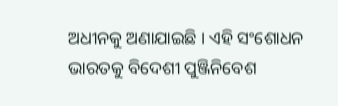ଅଧୀନକୁ ଅଣାଯାଇଛି । ଏହି ସଂଶୋଧନ ଭାରତକୁ ବିଦେଶୀ ପୁଞ୍ଜିନିବେଶ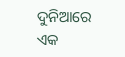ଦୁନିଆରେ ଏକ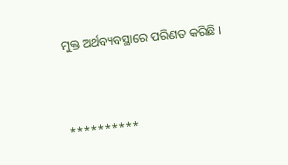ମୁକ୍ତ ଅର୍ଥବ୍ୟବସ୍ଥାରେ ପରିଣତ କରିଛି ।



**********